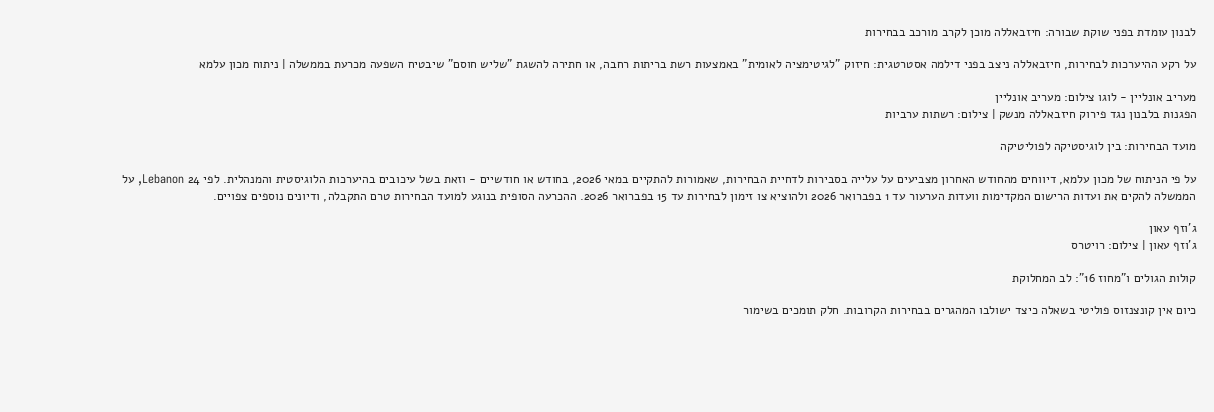לבנון עומדת בפני שוקת שבורה: חיזבאללה מוכן לקרב מורכב בבחירות

על רקע ההיערכות לבחירות, חיזבאללה ניצב בפני דילמה אסטרטגית: חיזוק "לגיטימציה לאומית" באמצעות רשת בריתות רחבה, או חתירה להשגת "שליש חוסם" שיבטיח השפעה מכרעת בממשלה | ניתוח מכון עלמא

מעריב אונליין - לוגו צילום: מעריב אונליין
הפגנות בלבנון נגד פירוק חיזבאללה מנשק | צילום: רשתות ערביות

מועד הבחירות: בין לוגיסטיקה לפוליטיקה

על פי הניתוח של מכון עלמא, דיווחים מהחודש האחרון מצביעים על עלייה בסבירות לדחיית הבחירות, שאמורות להתקיים במאי 2026, בחודש או חודשיים - וזאת בשל עיכובים בהיערכות הלוגיסטית והמנהלית. לפי 24 Lebanon, על הממשלה להקים את ועדות הרישום המקדימות וועדות הערעור עד 1 בפברואר 2026 ולהוציא צו זימון לבחירות עד 15 בפברואר 2026. ההכרעה הסופית בנוגע למועד הבחירות טרם התקבלה, ודיונים נוספים צפויים.

ג'וזף עאון
ג'וזף עאון | צילום: רויטרס

קולות הגולים ו"מחוז 16": לב המחלוקת

כיום אין קונצנזוס פוליטי בשאלה כיצד ישולבו המהגרים בבחירות הקרובות. חלק תומכים בשימור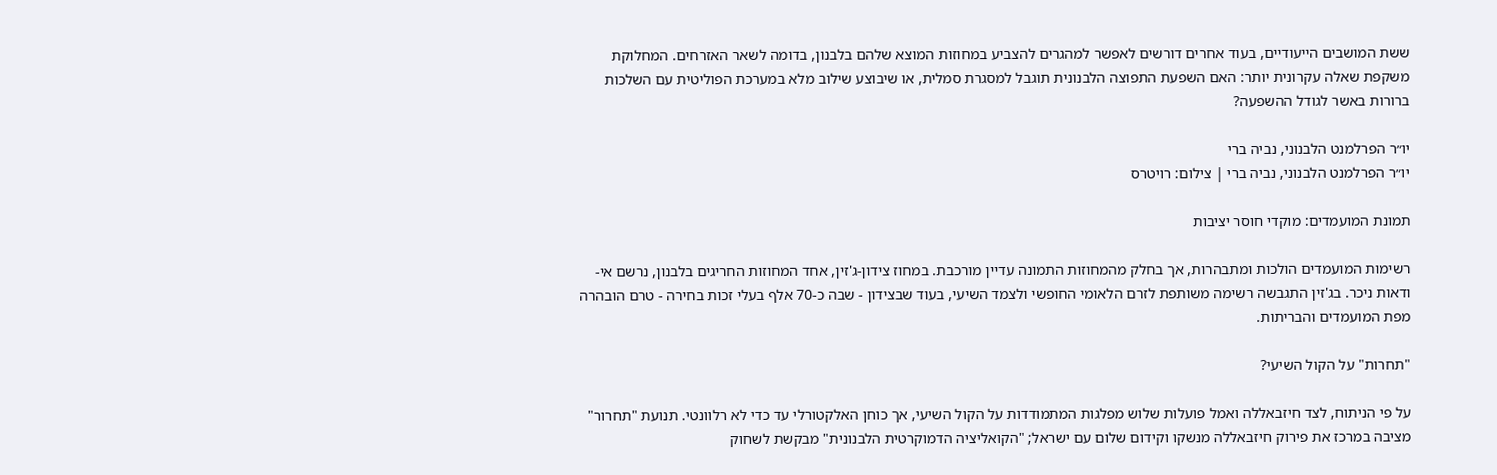ששת המושבים הייעודיים, בעוד אחרים דורשים לאפשר למהגרים להצביע במחוזות המוצא שלהם בלבנון, בדומה לשאר האזרחים. המחלוקת משקפת שאלה עקרונית יותר: האם השפעת התפוצה הלבנונית תוגבל למסגרת סמלית, או שיבוצע שילוב מלא במערכת הפוליטית עם השלכות ברורות באשר לגודל ההשפעה?

יו״ר הפרלמנט הלבנוני, נביה ברי
יו״ר הפרלמנט הלבנוני, נביה ברי | צילום: רויטרס

תמונת המועמדים: מוקדי חוסר יציבות

רשימות המועמדים הולכות ומתבהרות, אך בחלק מהמחוזות התמונה עדיין מורכבת. במחוז צידון-ג'זין, אחד המחוזות החריגים בלבנון, נרשם אי-ודאות ניכר. בג'זין התגבשה רשימה משותפת לזרם הלאומי החופשי ולצמד השיעי, בעוד שבצידון - שבה כ-70 אלף בעלי זכות בחירה - טרם הובהרה מפת המועמדים והבריתות.

"תחרות" על הקול השיעי?

על פי הניתוח, לצד חיזבאללה ואמל פועלות שלוש מפלגות המתמודדות על הקול השיעי, אך כוחן האלקטורלי עד כדי לא רלוונטי. תנועת "תחרור" מציבה במרכז את פירוק חיזבאללה מנשקו וקידום שלום עם ישראל; "הקואליציה הדמוקרטית הלבנונית" מבקשת לשחוק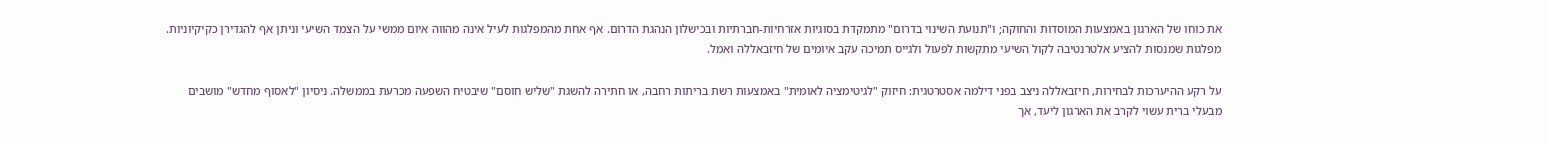את כוחו של הארגון באמצעות המוסדות והחוקה; ו"תנועת השינוי בדרום" מתמקדת בסוגיות אזרחיות-חברתיות ובכישלון הנהגת הדרום. אף אחת מהמפלגות לעיל אינה מהווה איום ממשי על הצמד השיעי וניתן אף להגדירן כקיקיוניות. מפלגות שמנסות להציע אלטרנטיבה לקול השיעי מתקשות לפעול ולגייס תמיכה עקב איומים של חיזבאללה ואמל.

על רקע ההיערכות לבחירות, חיזבאללה ניצב בפני דילמה אסטרטגית: חיזוק "לגיטימציה לאומית" באמצעות רשת בריתות רחבה, או חתירה להשגת "שליש חוסם" שיבטיח השפעה מכרעת בממשלה. ניסיון "לאסוף מחדש" מושבים מבעלי ברית עשוי לקרב את הארגון ליעד, אך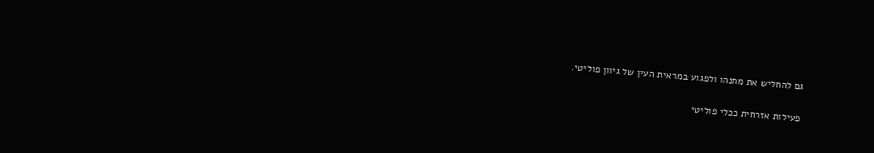גם להחליש את מחנהו ולפגוע במראית העין של גיוון פוליטי.

פעילות אזרחית ככלי פוליטי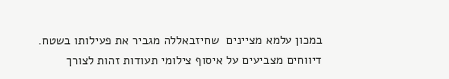במכון עלמא מציינים  שחיזבאללה מגביר את פעילותו בשטח. דיווחים מצביעים על איסוף צילומי תעודות זהות לצורך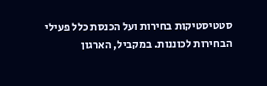סטטיסטיקות בחירות ועל הכנסת כלל פעילי הבחירות לכוננות. במקביל, הארגון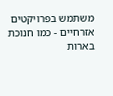משתמש בפרויקטים אזרחיים - כמו חנוכת בארות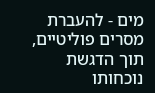מים - להעברת מסרים פוליטיים, תוך הדגשת נוכחותו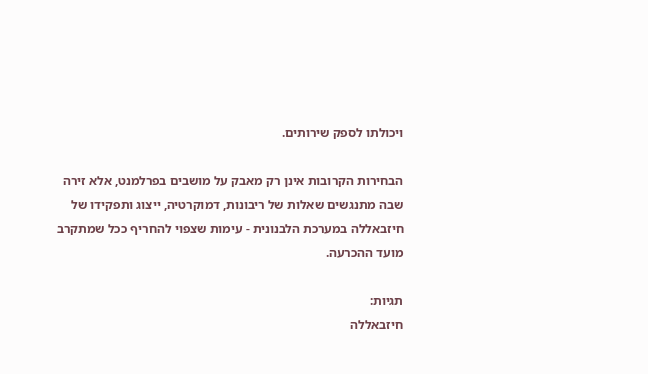ויכולתו לספק שירותים.

הבחירות הקרובות אינן רק מאבק על מושבים בפרלמנט, אלא זירה שבה מתנגשים שאלות של ריבונות, דמוקרטיה, ייצוג ותפקידו של חיזבאללה במערכת הלבנונית - עימות שצפוי להחריף ככל שמתקרב מועד ההכרעה.

תגיות:
חיזבאללה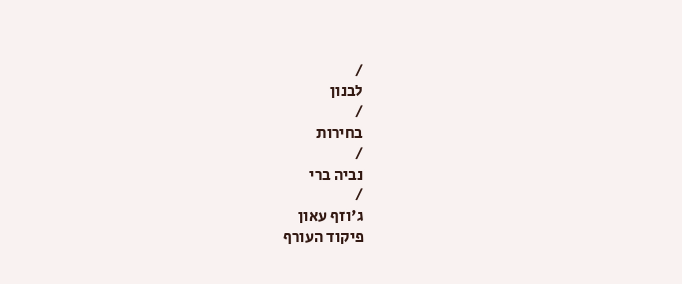/
לבנון
/
בחירות
/
נביה ברי
/
ג'וזף עאון
פיקוד העורף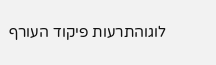לוגוהתרעות פיקוד העורף